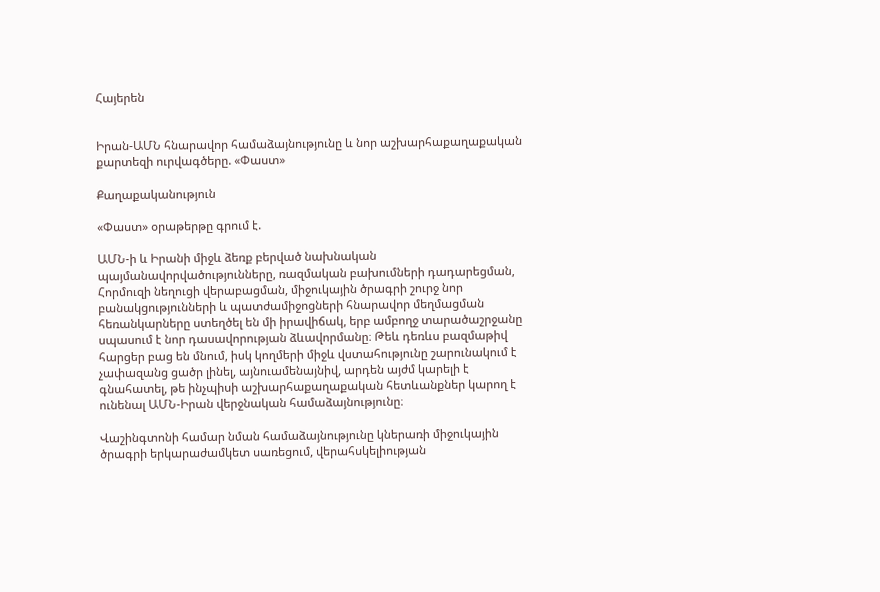Հայերեն


Իրան-ԱՄՆ հնարավոր համաձայնությունը և նոր աշխարհաքաղաքական քարտեզի ուրվագծերը. «Փաստ»

Քաղաքականություն

«Փաստ» օրաթերթը գրում է.

ԱՄՆ-ի և Իրանի միջև ձեռք բերված նախնական պայմանավորվածությունները, ռազմական բախումների դադարեցման, Հորմուզի նեղուցի վերաբացման, միջուկային ծրագրի շուրջ նոր բանակցությունների և պատժամիջոցների հնարավոր մեղմացման հեռանկարները ստեղծել են մի իրավիճակ, երբ ամբողջ տարածաշրջանը սպասում է նոր դասավորության ձևավորմանը։ Թեև դեռևս բազմաթիվ հարցեր բաց են մնում, իսկ կողմերի միջև վստահությունը շարունակում է չափազանց ցածր լինել, այնուամենայնիվ, արդեն այժմ կարելի է գնահատել, թե ինչպիսի աշխարհաքաղաքական հետևանքներ կարող է ունենալ ԱՄՆ-Իրան վերջնական համաձայնությունը։

Վաշինգտոնի համար նման համաձայնությունը կներառի միջուկային ծրագրի երկարաժամկետ սառեցում, վերահսկելիության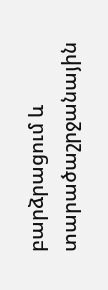բարձրացում և տարածաշրջանային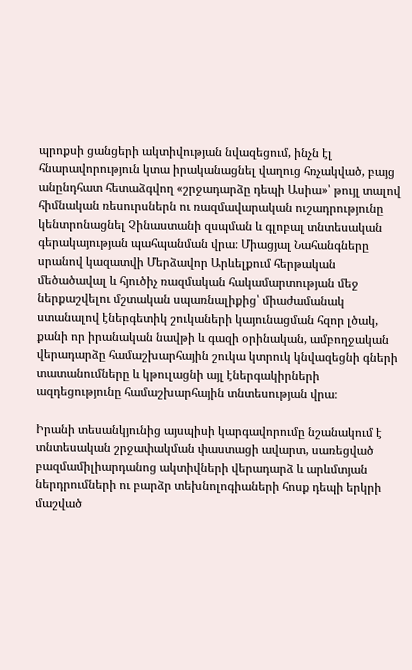պրոքսի ցանցերի ակտիվության նվազեցում, ինչն էլ հնարավորություն կտա իրականացնել վաղուց հռչակված, բայց անընդհատ հետաձգվող «շրջադարձը դեպի Ասիա»՝ թույլ տալով հիմնական ռեսուրսներն ու ռազմավարական ուշադրությունը կենտրոնացնել Չինաստանի զսպման և գլոբալ տնտեսական գերակայության պահպանման վրա։ Միացյալ Նահանգները սրանով կազատվի Մերձավոր Արևելքում հերթական մեծածավալ և հյուծիչ ռազմական հակամարտության մեջ ներքաշվելու մշտական սպառնալիքից՝ միաժամանակ ստանալով էներգետիկ շուկաների կայունացման հզոր լծակ, քանի որ իրանական նավթի և գազի օրինական, ամբողջական վերադարձը համաշխարհային շուկա կտրուկ կնվազեցնի գների տատանումները և կթուլացնի այլ էներգակիրների ազդեցությունը համաշխարհային տնտեսության վրա։

Իրանի տեսանկյունից այսպիսի կարգավորումը նշանակում է տնտեսական շրջափակման փաստացի ավարտ, սառեցված բազմամիլիարդանոց ակտիվների վերադարձ և արևմտյան ներդրումների ու բարձր տեխնոլոգիաների հոսք դեպի երկրի մաշված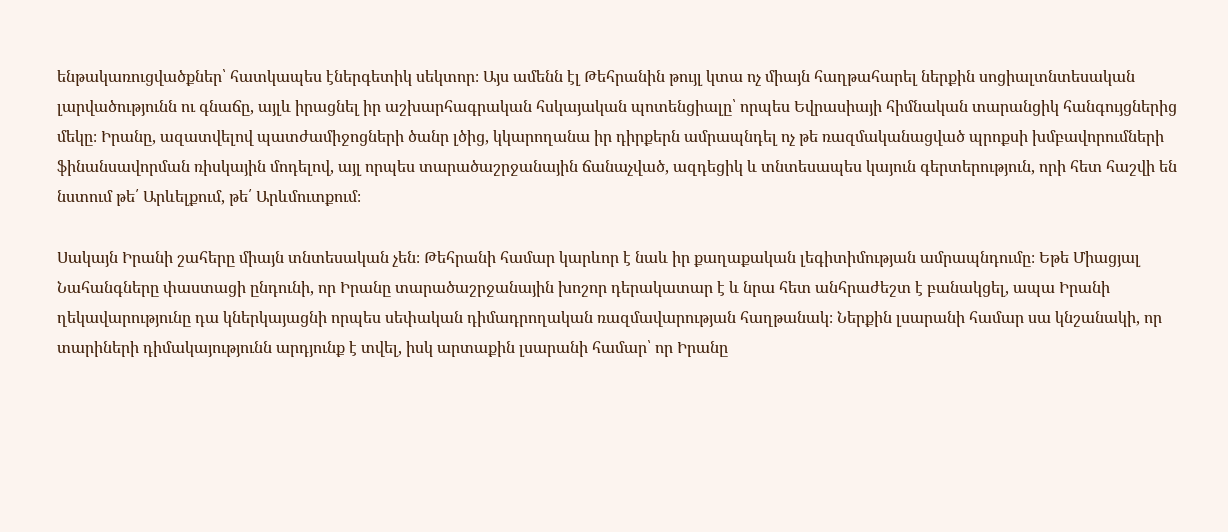ենթակառուցվածքներ՝ հատկապես էներգետիկ սեկտոր։ Այս ամենն էլ Թեհրանին թույլ կտա ոչ միայն հաղթահարել ներքին սոցիալտնտեսական լարվածությունն ու գնաճը, այլև իրացնել իր աշխարհագրական հսկայական պոտենցիալը՝ որպես Եվրասիայի հիմնական տարանցիկ հանգույցներից մեկը։ Իրանը, ազատվելով պատժամիջոցների ծանր լծից, կկարողանա իր դիրքերն ամրապնդել ոչ թե ռազմականացված պրոքսի խմբավորումների ֆինանսավորման ռիսկային մոդելով, այլ որպես տարածաշրջանային ճանաչված, ազդեցիկ և տնտեսապես կայուն գերտերություն, որի հետ հաշվի են նստում թե՛ Արևելքում, թե՛ Արևմուտքում։

Սակայն Իրանի շահերը միայն տնտեսական չեն։ Թեհրանի համար կարևոր է նաև իր քաղաքական լեգիտիմության ամրապնդումը։ Եթե Միացյալ Նահանգները փաստացի ընդունի, որ Իրանը տարածաշրջանային խոշոր դերակատար է և նրա հետ անհրաժեշտ է բանակցել, ապա Իրանի ղեկավարությունը դա կներկայացնի որպես սեփական դիմադրողական ռազմավարության հաղթանակ։ Ներքին լսարանի համար սա կնշանակի, որ տարիների դիմակայությունն արդյունք է տվել, իսկ արտաքին լսարանի համար՝ որ Իրանը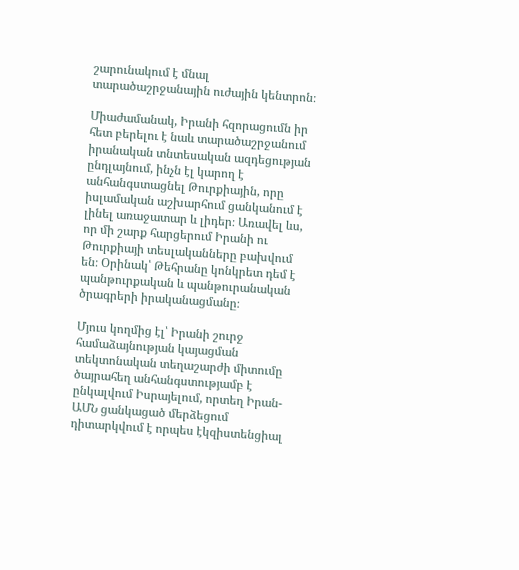շարունակում է մնալ տարածաշրջանային ուժային կենտրոն։

Միաժամանակ, Իրանի հզորացումն իր հետ բերելու է նաև տարածաշրջանում իրանական տնտեսական ազդեցության ընդլայնում, ինչն էլ կարող է անհանգստացնել Թուրքիային, որը իսլամական աշխարհում ցանկանում է լինել առաջատար և լիդեր։ Առավել ևս, որ մի շարք հարցերում Իրանի ու Թուրքիայի տեսլականները բախվում են։ Օրինակ՝ Թեհրանը կոնկրետ դեմ է պանթուրքական և պանթուրանական ծրագրերի իրականացմանը։

Մյուս կողմից էլ՝ Իրանի շուրջ համաձայնության կայացման տեկտոնական տեղաշարժի միտումը ծայրահեղ անհանգստությամբ է ընկալվում Իսրայելում, որտեղ Իրան-ԱՄՆ ցանկացած մերձեցում դիտարկվում է որպես էկզիստենցիալ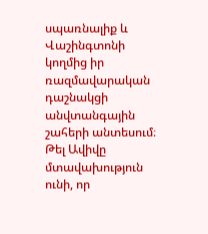սպառնալիք և Վաշինգտոնի կողմից իր ռազմավարական դաշնակցի անվտանգային շահերի անտեսում։ Թել Ավիվը մտավախություն ունի, որ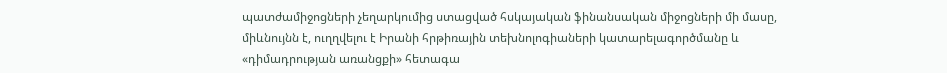պատժամիջոցների չեղարկումից ստացված հսկայական ֆինանսական միջոցների մի մասը, միևնույնն է, ուղղվելու է Իրանի հրթիռային տեխնոլոգիաների կատարելագործմանը և «դիմադրության առանցքի» հետագա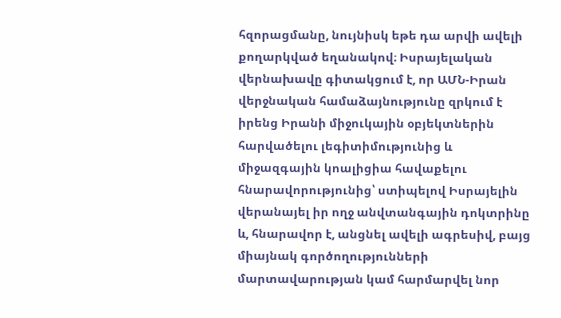հզորացմանը, նույնիսկ եթե դա արվի ավելի քողարկված եղանակով։ Իսրայելական վերնախավը գիտակցում է, որ ԱՄՆ-Իրան վերջնական համաձայնությունը զրկում է իրենց Իրանի միջուկային օբյեկտներին հարվածելու լեգիտիմությունից և միջազգային կոալիցիա հավաքելու հնարավորությունից՝ ստիպելով Իսրայելին վերանայել իր ողջ անվտանգային դոկտրինը և, հնարավոր է, անցնել ավելի ագրեսիվ, բայց միայնակ գործողությունների մարտավարության կամ հարմարվել նոր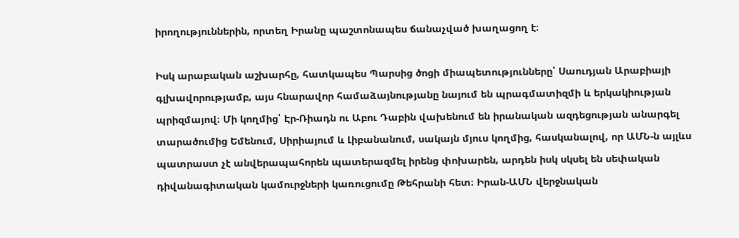իրողություններին, որտեղ Իրանը պաշտոնապես ճանաչված խաղացող է։

Իսկ արաբական աշխարհը, հատկապես Պարսից ծոցի միապետությունները՝ Սաուդյան Արաբիայի գլխավորությամբ, այս հնարավոր համաձայնությանը նայում են պրագմատիզմի և երկակիության պրիզմայով։ Մի կողմից՝ Էր-Ռիադն ու Աբու Դաբին վախենում են իրանական ազդեցության անարգել տարածումից Եմենում, Սիրիայում և Լիբանանում, սակայն մյուս կողմից, հասկանալով, որ ԱՄՆ-ն այլևս պատրաստ չէ անվերապահորեն պատերազմել իրենց փոխարեն, արդեն իսկ սկսել են սեփական դիվանագիտական կամուրջների կառուցումը Թեհրանի հետ։ Իրան-ԱՄՆ վերջնական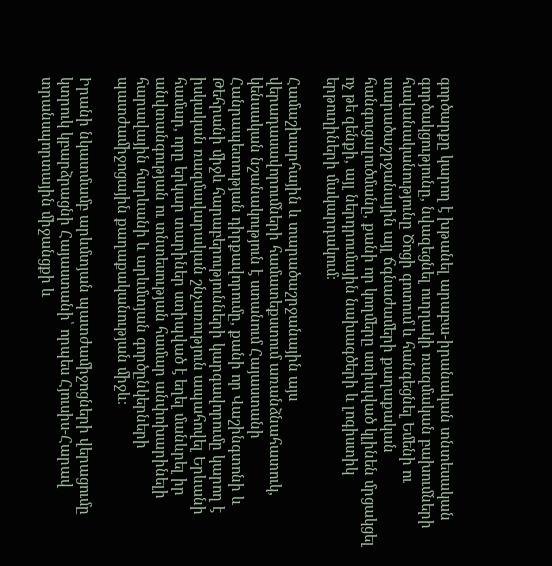գործարքը կարող է խթանել արաբա-իրանական տնտեսական գործակցությունը, նվազեցնել ուղղակի ռազմական բախումների հավանականությունը Ծոցի գոտում և հանգեցնել Եմենի ու տարածաշրջանային այլ ճգնաժամերի քաղաքական հանգուցալուծմանը, քանի որ կողմերը ստիպված կլինեն մրցակցել ոչ թե զենքի, այլ ներդրումային նախագծերի և լոգիստիկ երթուղիների մակարդակում։

Համաշխարհային և տարածաշրջանային այս վերադասավորումների համատեքստում առանձնահատուկ, կենսական նշանակություն է ստանում Հայաստանի Հանրապետության դիրքավորումը, քանի որ Վաշինգտոնի և Թեհրանի միջև հարաբերությունների կարգավորումը կարող է իսկական ռազմավարական շնչառություն ապահովել Երևանի համար, որը երկար տարիներ ստիպված է եղել մանևրել իր անվտանգության ու տնտեսության համար անփոխարինելի հարավային հարևանի և արևմտյան գործընկերների պատժամիջոցային քաղաքականության միջև։

Իրանի նկատմամբ արևմտյան պատժամիջոցների վերացումը կտրուկ կբարձրացնի Հայաստանի՝ որպես Հյուսիս-Հարավ տրանսպորտային միջանցքի և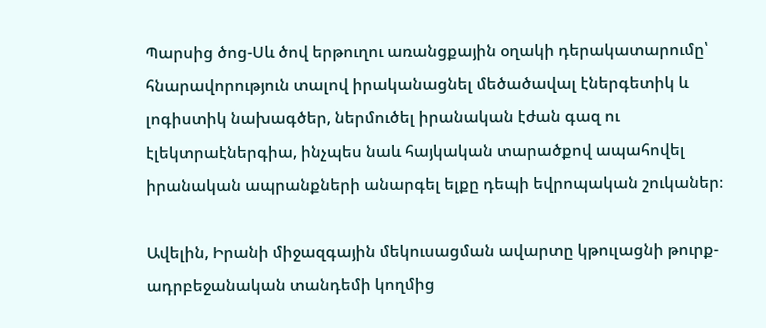Պարսից ծոց-Սև ծով երթուղու առանցքային օղակի դերակատարումը՝ հնարավորություն տալով իրականացնել մեծածավալ էներգետիկ և լոգիստիկ նախագծեր, ներմուծել իրանական էժան գազ ու էլեկտրաէներգիա, ինչպես նաև հայկական տարածքով ապահովել իրանական ապրանքների անարգել ելքը դեպի եվրոպական շուկաներ։

Ավելին, Իրանի միջազգային մեկուսացման ավարտը կթուլացնի թուրք-ադրբեջանական տանդեմի կողմից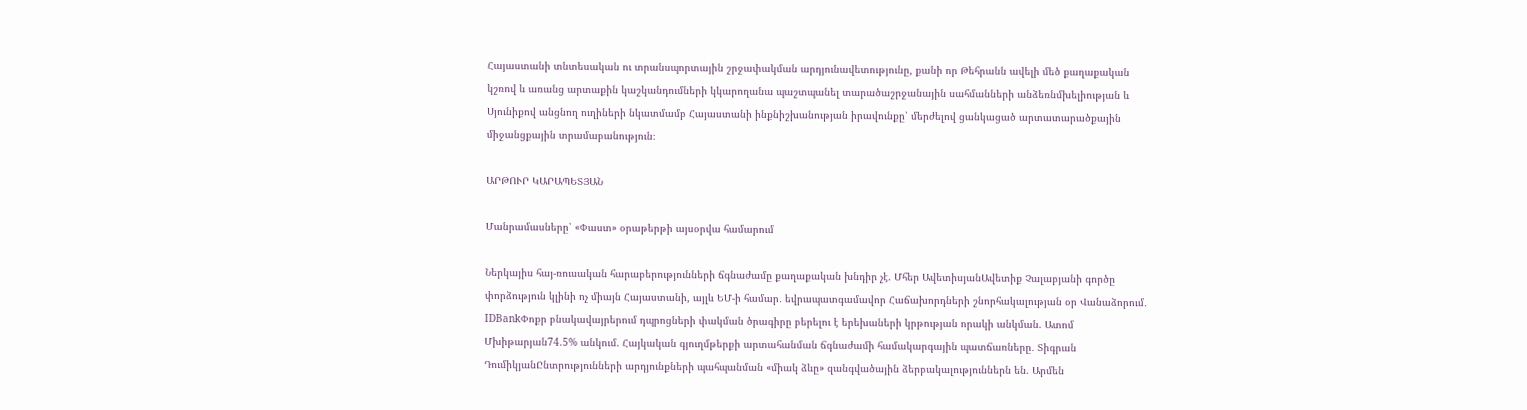Հայաստանի տնտեսական ու տրանսպորտային շրջափակման արդյունավետությունը, քանի որ Թեհրանն ավելի մեծ քաղաքական կշռով և առանց արտաքին կաշկանդումների կկարողանա պաշտպանել տարածաշրջանային սահմանների անձեռնմխելիության և Սյունիքով անցնող ուղիների նկատմամբ Հայաստանի ինքնիշխանության իրավունքը՝ մերժելով ցանկացած արտատարածքային միջանցքային տրամաբանություն։

ԱՐԹՈՒՐ ԿԱՐԱՊԵՏՅԱՆ

Մանրամասները՝ «Փաստ» օրաթերթի այսօրվա համարում

Ներկայիս հայ-ռուսական հարաբերությունների ճգնաժամը քաղաքական խնդիր չէ. Մհեր ԱվետիսյանԱվետիք Չալաբյանի գործը փորձություն կլինի ոչ միայն Հայաստանի, այլև ԵՄ-ի համար․ եվրապատգամավոր Հաճախորդների շնորհակալության օր Վանաձորում․ IDBankՓոքր բնակավայրերում դպրոցների փակման ծրագիրը բերելու է երեխաների կրթության որակի անկման. Ատոմ Մխիթարյան74.5% անկում. Հայկական գյուղմթերքի արտահանման ճգնաժամի համակարգային պատճառները․ Տիգրան ԴումիկյանԸնտրությունների արդյունքների պահպանման «միակ ձևը» զանգվածային ձերբակալություններն են. Արմեն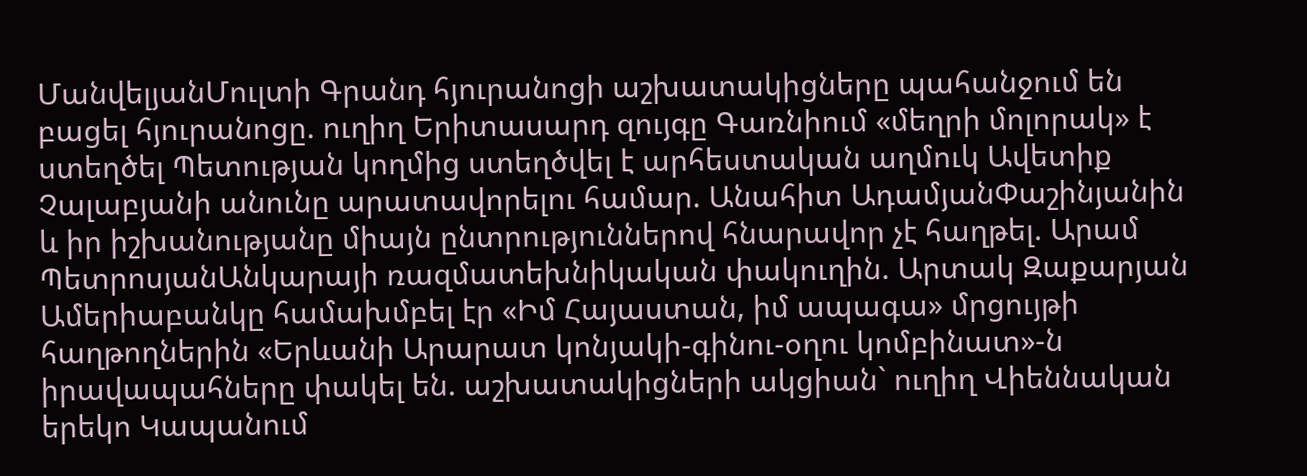ՄանվելյանՄուլտի Գրանդ հյուրանոցի աշխատակիցները պահանջում են բացել հյուրանոցը. ուղիղ Երիտասարդ զույգը Գառնիում «մեղրի մոլորակ» է ստեղծել Պետության կողմից ստեղծվել է արհեստական աղմուկ Ավետիք Չալաբյանի անունը արատավորելու համար. Անահիտ ԱդամյանՓաշինյանին և իր իշխանությանը միայն ընտրություններով հնարավոր չէ հաղթել. Արամ ՊետրոսյանԱնկարայի ռազմատեխնիկական փակուղին. Արտակ Զաքարյան Ամերիաբանկը համախմբել էր «Իմ Հայաստան, իմ ապագա» մրցույթի հաղթողներին «Երևանի Արարատ կոնյակի-գինու-օղու կոմբինատ»-ն իրավապահները փակել են. աշխատակիցների ակցիան` ուղիղ Վիեննական երեկո Կապանում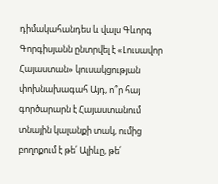դիմակահանդես և վալս Գևորգ Գորգիսյանն ընտրվել է «Լուսավոր Հայաստան» կուսակցության փոխնախագահ Այդ, ո՞ր հայ գործարարն է Հայաստանում տնային կալանքի տակ, ումից բողոքում է թե՛ Ալիևը, թե՛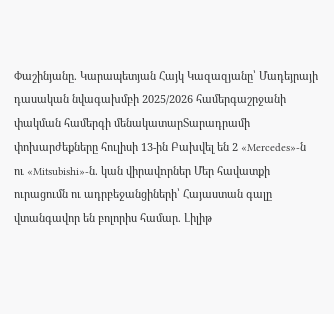Փաշինյանը. Կարապետյան Հայկ Կազազյանը՝ Մադեյրայի դասական նվագախմբի 2025/2026 համերգաշրջանի փակման համերգի մենակատարՏարադրամի փոխարժեքները հուլիսի 13-ին Բախվել են 2 «Mercedes»-ն ու «Mitsubishi»-ն. կան վիրավnրներ Մեր հավատքի ուրացումն ու ադրբեջանցիների՝ Հայաստան գալը վտանգավոր են բոլորիս համար. Լիլիթ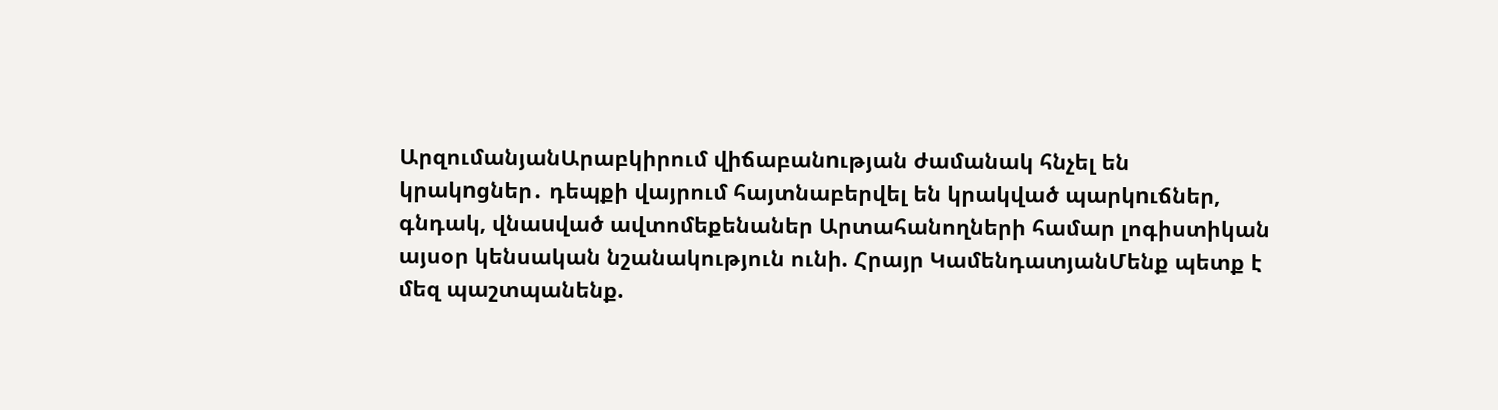ԱրզումանյանԱրաբկիրում վիճաբանnւթյան ժամանակ հնչել են կրակnցներ․ դեպքի վայրում հայտնաբերվել են կրակված պարկnւճներ, գնդակ, վնաuված ավտոմեքենաներ Արտահանողների համար լոգիստիկան այսօր կենսական նշանակություն ունի. Հրայր ԿամենդատյանՄենք պետք է մեզ պաշտպանենք.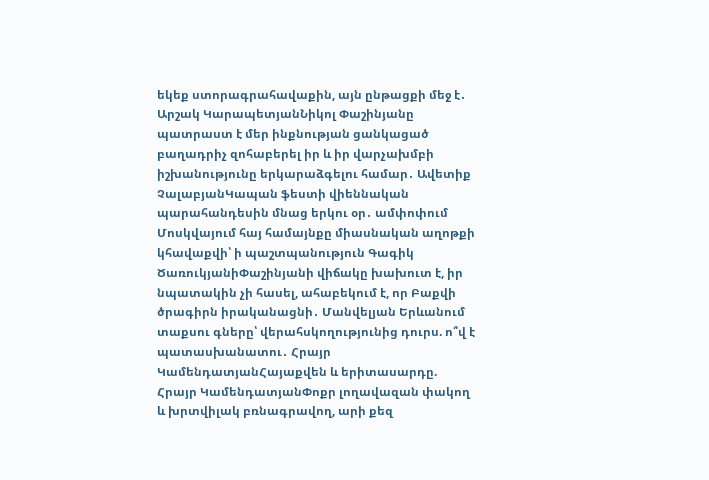եկեք ստորագրահավաքին, այն ընթացքի մեջ է․ Արշակ ԿարապետյանՆիկոլ Փաշինյանը պատրաստ է մեր ինքնության ցանկացած բաղադրիչ զոհաբերել իր և իր վարչախմբի իշխանությունը երկարաձգելու համար․ Ավետիք ՉալաբյանԿապան ֆեստի վիեննական պարահանդեսին մնաց երկու օր․ ամփոփում Մոսկվայում հայ համայնքը միասնական աղոթքի կհավաքվի՝ ի պաշտպանություն Գագիկ ԾառուկյանիՓաշինյանի վիճակը խախուտ է, իր նպատակին չի հասել, ահաբեկում է, որ Բաքվի ծրագիրն իրականացնի․ Մանվելյան Երևանում տաքսու գները՝ վերահսկողությունից դուրս. ո՞վ է պատասխանատու․ Հրայր ԿամենդատյանՀայաքվեն և երիտասարդը. Հրայր ԿամենդատյանՓոքր լողավազան փակող և խրտվիլակ բռնագրավող, արի քեզ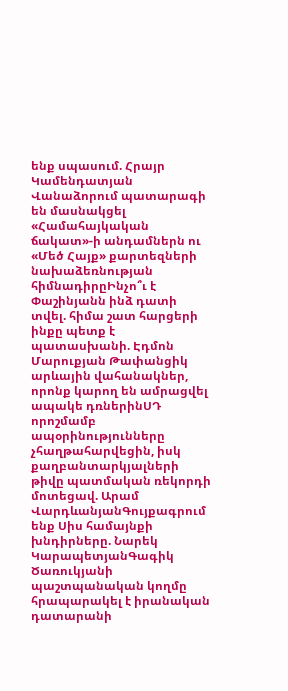ենք սպասում. Հրայր Կամենդատյան Վանաձորում պատարագի են մասնակցել «Համահայկական ճակատ»-ի անդամներն ու «Մեծ Հայք» քարտեզների նախաձեռնության հիմնադիրըԻնչո՞ւ է Փաշինյանն ինձ դատի տվել. հիմա շատ հարցերի ինքը պետք է պատասխանի. Էդմոն Մարուքյան Թափանցիկ արևային վահանակներ, որոնք կարող են ամրացվել ապակե դռներինՍԴ որոշմամբ ապօրինությունները չհաղթահարվեցին, իսկ քաղբանտարկյալների թիվը պատմական ռեկորդի մոտեցավ. Արամ ՎարդևանյանԳույքագրում ենք Սիս համայնքի խնդիրները. Նարեկ ԿարապետյանԳագիկ Ծառուկյանի պաշտպանական կողմը հրապարակել է իրանական դատարանի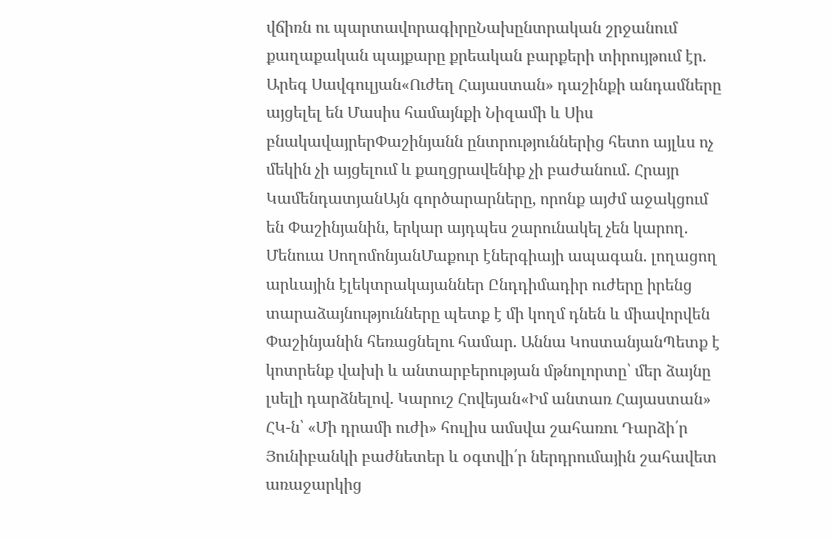վճիռն ու պարտավորագիրըՆախընտրական շրջանում քաղաքական պայքարը քրեական բարքերի տիրույթում էր. Արեգ Սավգուլյան«Ուժեղ Հայաստան» դաշինքի անդամները այցելել են Մասիս համայնքի Նիզամի և Սիս բնակավայրերՓաշինյանն ընտրություններից հետո այլևս ոչ մեկին չի այցելում և քաղցրավենիք չի բաժանում. Հրայր ԿամենդատյանԱյն գործարարները, որոնք այժմ աջակցում են Փաշինյանին, երկար այդպես շարունակել չեն կարող. Մենուա ՍողոմոնյանՄաքուր էներգիայի ապագան. լողացող արևային էլեկտրակայաններ Ընդդիմադիր ուժերը իրենց տարաձայնությունները պետք է մի կողմ դնեն և միավորվեն Փաշինյանին հեռացնելու համար. Աննա ԿոստանյանՊետք է կոտրենք վախի և անտարբերության մթնոլորտը՝ մեր ձայնը լսելի դարձնելով. Կարուշ Հովեյան«Իմ անտառ Հայաստան» ՀԿ-ն՝ «Մի դրամի ուժի» հուլիս ամսվա շահառու Դարձի՛ր Յունիբանկի բաժնետեր և օգտվի՛ր ներդրումային շահավետ առաջարկից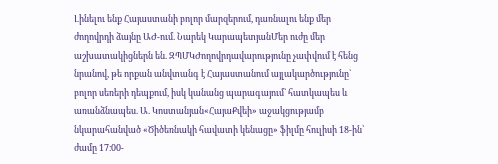Լինելու ենք Հայաստանի բոլոր մարզերում, դառնալու ենք մեր ժողովրդի ձայնը ԱԺ-ում. Նարեկ ԿարապետյանՄեր ուժը մեր աշխատակիցներն են. ԶՊՄԿԺողովրդավարությունը չափվում է հենց նրանով, թե որքան անվտանգ է Հայաստանում այլակարծությունը` բոլոր սեռերի դեպքում, իսկ կանանց պարագայում` հատկապես և առանձնապես. Ա. Կոստանյան«ՀայաՔվեի» աջակցությամբ նկարահանված «Ծիծեռնակի հավատի կենացը» ֆիլմը հուլիսի 18-ին՝ ժամը 17։00-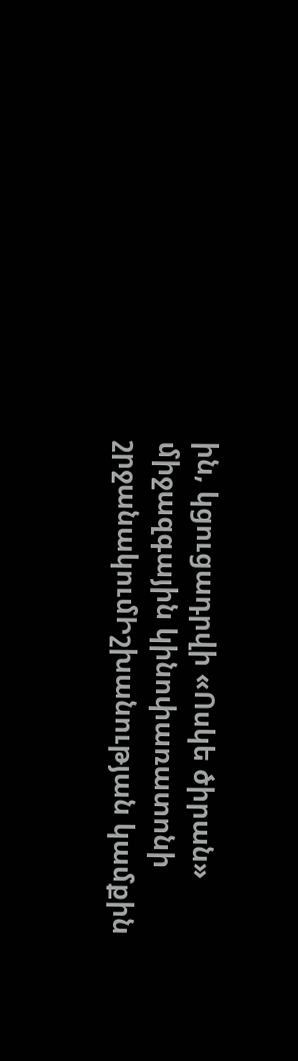ին, կցուցադրվի «Ոսկե ծիրան» միջազգային կինոփառատոնի շրջանակումԻշխանության կամքին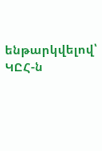ենթարկվելով՝ ԿԸՀ-ն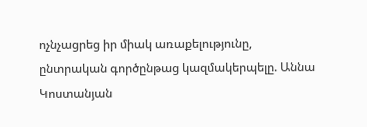ոչնչացրեց իր միակ առաքելությունը, ընտրական գործընթաց կազմակերպելը. Աննա Կոստանյան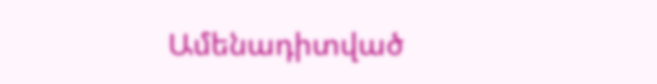Ամենադիտված